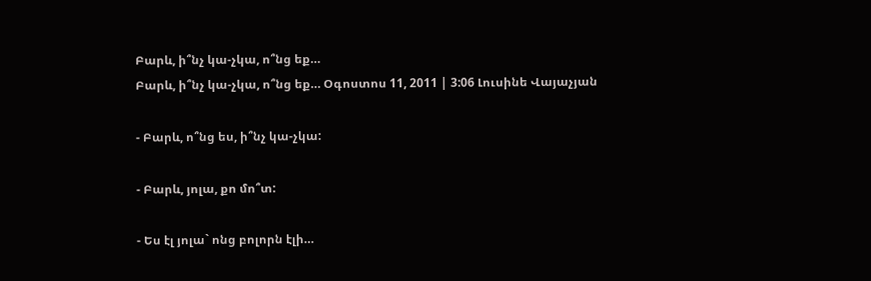Բարև, ի՞նչ կա-չկա, ո՞նց եք…
Բարև, ի՞նչ կա-չկա, ո՞նց եք… Օգոստոս 11, 2011 | 3:06 Լուսինե Վայաչյան

- Բարև, ո՞նց ես, ի՞նչ կա-չկա:

- Բարև, յոլա, քո մո՞տ:

- Ես էլ յոլա` ոնց բոլորն էլի…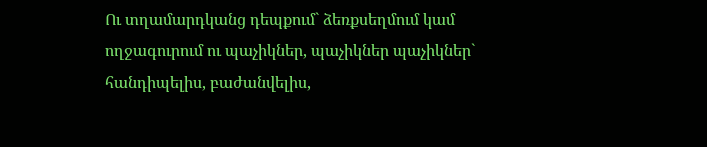Ու տղամարդկանց դեպքում` ձեռքսեղմում կամ ողջագուրում ու պաչիկներ, պաչիկներ պաչիկներ` հանդիպելիս, բաժանվելիս,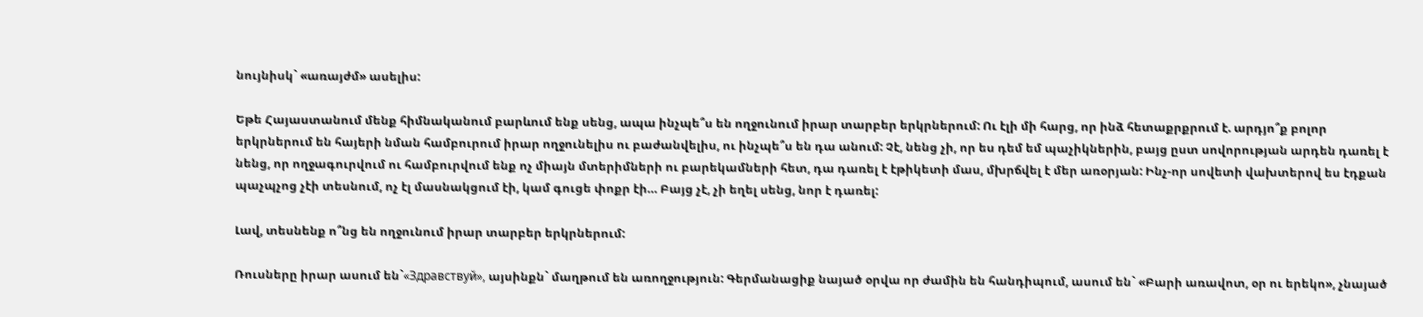նույնիսկ` «առայժմ» ասելիս:

Եթե Հայաստանում մենք հիմնականում բարևում ենք սենց, ապա ինչպե՞ս են ողջունում իրար տարբեր երկրներում: Ու էլի մի հարց, որ ինձ հետաքրքրում է. արդյո՞ք բոլոր երկրներում են հայերի նման համբուրում իրար ողջունելիս ու բաժանվելիս, ու ինչպե՞ս են դա անում: Չէ, նենց չի, որ ես դեմ եմ պաչիկներին, բայց ըստ սովորության արդեն դառել է նենց, որ ողջագուրվում ու համբուրվում ենք ոչ միայն մտերիմների ու բարեկամների հետ, դա դառել է էթիկետի մաս, մխրճվել է մեր առօրյան: Ինչ-որ սովետի վախտերով ես էդքան պաչպչոց չէի տեսնում, ոչ էլ մասնակցում էի, կամ գուցե փոքր էի… Բայց չէ, չի եղել սենց, նոր է դառել:

Լավ, տեսնենք ո՞նց են ողջունում իրար տարբեր երկրներում:

Ռուսները իրար ասում են`«Здравствуй», այսինքն` մաղթում են առողջություն: Գերմանացիք նայած օրվա որ ժամին են հանդիպում, ասում են` «Բարի առավոտ, օր ու երեկո», չնայած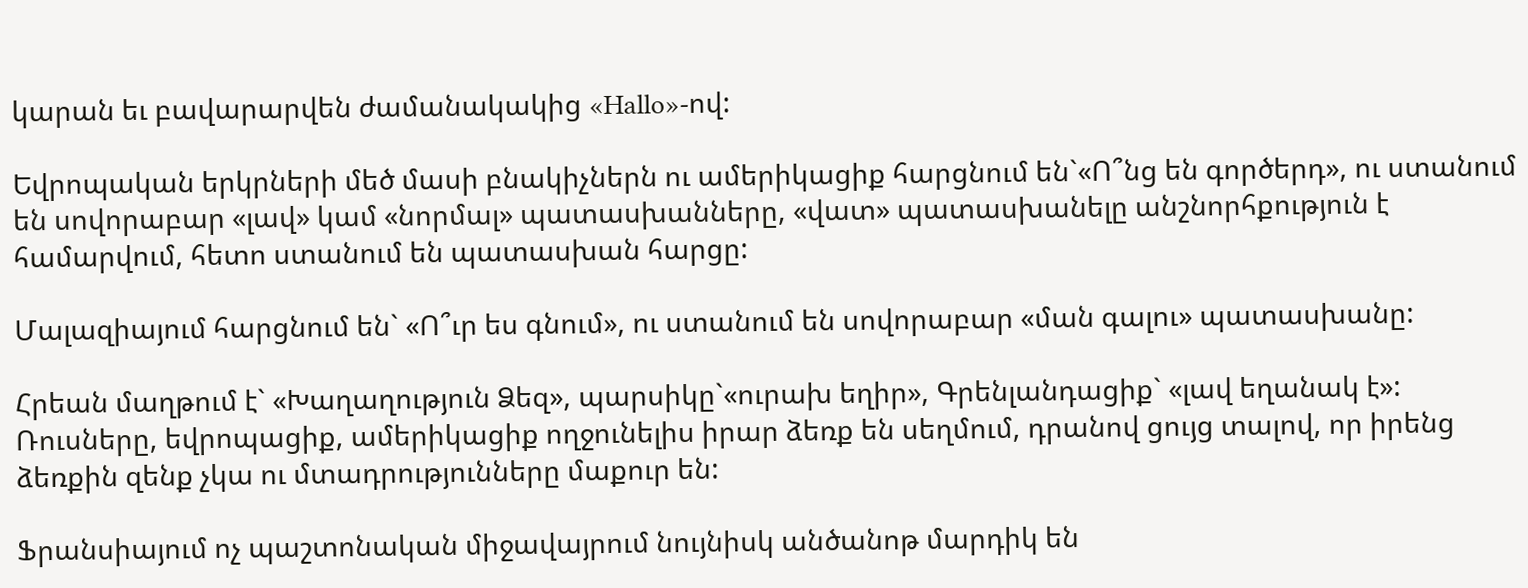կարան եւ բավարարվեն ժամանակակից «Hallo»-ով:

Եվրոպական երկրների մեծ մասի բնակիչներն ու ամերիկացիք հարցնում են`«Ո՞նց են գործերդ», ու ստանում են սովորաբար «լավ» կամ «նորմալ» պատասխանները, «վատ» պատասխանելը անշնորհքություն է համարվում, հետո ստանում են պատասխան հարցը:

Մալազիայում հարցնում են` «Ո՞ւր ես գնում», ու ստանում են սովորաբար «ման գալու» պատասխանը:

Հրեան մաղթում է` «Խաղաղություն Ձեզ», պարսիկը`«ուրախ եղիր», Գրենլանդացիք` «լավ եղանակ է»: Ռուսները, եվրոպացիք, ամերիկացիք ողջունելիս իրար ձեռք են սեղմում, դրանով ցույց տալով, որ իրենց ձեռքին զենք չկա ու մտադրությունները մաքուր են:

Ֆրանսիայում ոչ պաշտոնական միջավայրում նույնիսկ անծանոթ մարդիկ են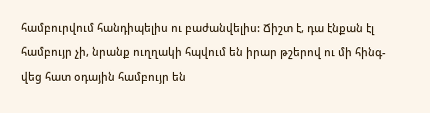համբուրվում հանդիպելիս ու բաժանվելիս: Ճիշտ է, դա էնքան էլ համբույր չի, նրանք ուղղակի հպվում են իրար թշերով ու մի հինգ-վեց հատ օդային համբույր են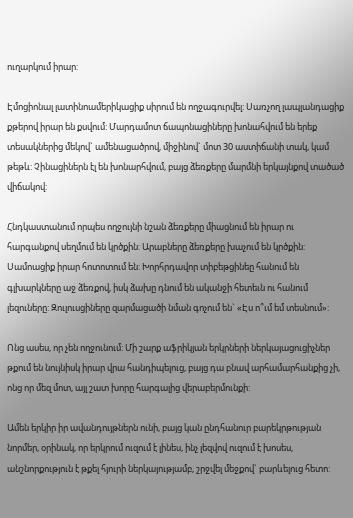ուղարկում իրար:

Էմոցիոնալ լատինոամերիկացիք սիրում են ողջագուրվել: Սառչող լապլանդացիք քթերով իրար են քսվում: Մարդամոտ ճապոնացիները խոնահվում են երեք տեսակներից մեկով` ամենացածրով, միջինով` մոտ 30 աստիճանի տակ, կամ թեթև: Չինացիներն էլ են խոնարհվում, բայց ձեռքերը մարմնի երկայնքով տածած վիճակով:

Հնդկաստանում որպես ողջույնի նշան ձեռքերը միացնում են իրար ու հարգանքով սեղմում են կրծքին: Արաբները ձեռքերը խաչում են կրծքին: Սամոացիք իրար հոտոտում են: Խորհրդավոր տիբեթցինեը հանում են գլխարկները աջ ձեռքով, իսկ ձախը դնում են ականջի հետեւն ու հանում լեզուները: Զուլուսցիները զարմացածի նման գոչում են` «Էս ո՞ւմ եմ տեսնում»:

Ոնց ասես, որ չեն ողջունում: Մի շարք աֆրիկյան երկրների ներկայացուցիչներ թքում են նույնիսկ իրար վրա հանդիպելուց, բայց դա բնավ արհամարհանքից չի, ոնց որ մեզ մոտ, այլ շատ խորը հարգալից վերաբերմունքի:

Ամեն երկիր իր ավանդույթներն ունի, բայց կան ընդհանուր բարեկրթության նորմեր, օրինակ, որ երկրում ուզում է լինես, ինչ լեզվով ուզում է խոսես, անշնորքություն է թքել հյուրի ներկայությամբ, շրջվել մեջքով` բարևելուց հետո: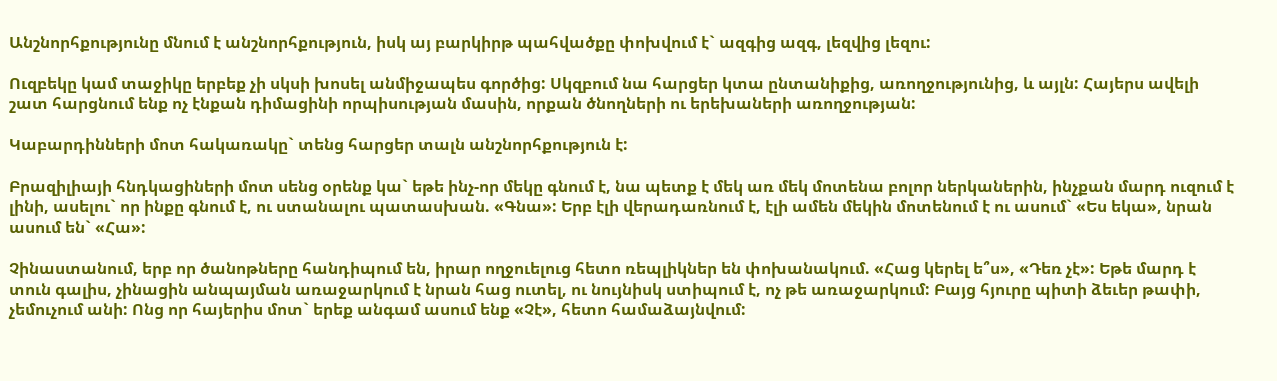Անշնորհքությունը մնում է անշնորհքություն, իսկ այ բարկիրթ պահվածքը փոխվում է` ազգից ազգ, լեզվից լեզու:

Ուզբեկը կամ տաջիկը երբեք չի սկսի խոսել անմիջապես գործից: Սկզբում նա հարցեր կտա ընտանիքից, առողջությունից, և այլն: Հայերս ավելի շատ հարցնում ենք ոչ էնքան դիմացինի որպիսության մասին, որքան ծնողների ու երեխաների առողջության:

Կաբարդինների մոտ հակառակը` տենց հարցեր տալն անշնորհքություն է:

Բրազիլիայի հնդկացիների մոտ սենց օրենք կա` եթե ինչ-որ մեկը գնում է, նա պետք է մեկ առ մեկ մոտենա բոլոր ներկաներին, ինչքան մարդ ուզում է լինի, ասելու` որ ինքը գնում է, ու ստանալու պատասխան. «Գնա»: Երբ էլի վերադառնում է, էլի ամեն մեկին մոտենում է ու ասում` «Ես եկա», նրան ասում են` «Հա»:

Չինաստանում, երբ որ ծանոթները հանդիպում են, իրար ողջուելուց հետո ռեպլիկներ են փոխանակում. «Հաց կերել ե՞ս», «Դեռ չէ»: Եթե մարդ է տուն գալիս, չինացին անպայման առաջարկում է նրան հաց ուտել, ու նույնիսկ ստիպում է, ոչ թե առաջարկում: Բայց հյուրը պիտի ձեւեր թափի, չեմուչում անի: Ոնց որ հայերիս մոտ` երեք անգամ ասում ենք «Չէ», հետո համաձայնվում: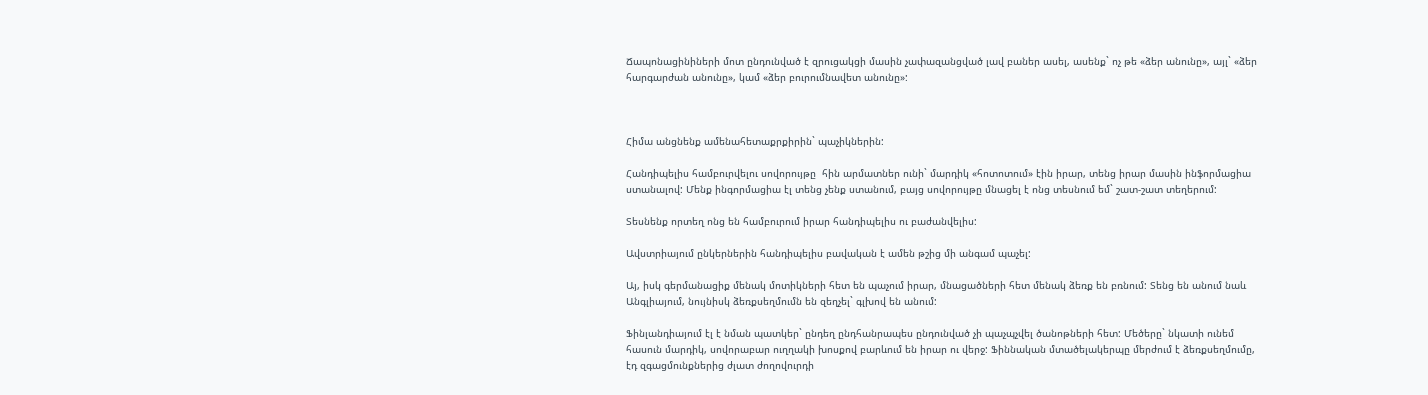Ճապոնացինիների մոտ ընդունված է զրուցակցի մասին չափազանցված լավ բաներ ասել, ասենք` ոչ թե «ձեր անունը», այլ` «ձեր հարգարժան անունը», կամ «ձեր բուրումնավետ անունը»:



Հիմա անցնենք ամենահետաքրքիրին` պաչիկներին:

Հանդիպելիս համբուրվելու սովորույթը  հին արմատներ ունի` մարդիկ «հոտոտում» էին իրար, տենց իրար մասին ինֆորմացիա ստանալով: Մենք ինգորմացիա էլ տենց չենք ստանում, բայց սովորույթը մնացել է ոնց տեսնում եմ` շատ-շատ տեղերում:

Տեսնենք որտեղ ոնց են համբուրում իրար հանդիպելիս ու բաժանվելիս:

Ավստրիայում ընկերներին հանդիպելիս բավական է ամեն թշից մի անգամ պաչել:

Այ, իսկ գերմանացիք մենակ մոտիկների հետ են պաչում իրար, մնացածների հետ մենակ ձեռք են բռնում: Տենց են անում նաև Անգլիայում, նույնիսկ ձեռքսեղմումն են զեղչել` գլխով են անում:

Ֆինլանդիայում էլ է նման պատկեր` ընդեղ ընդհանրապես ընդունված չի պաչպչվել ծանոթների հետ: Մեծերը` նկատի ունեմ հասուն մարդիկ, սովորաբար ուղղակի խոսքով բարևում են իրար ու վերջ: Ֆիննական մտածելակերպը մերժում է ձեռքսեղմումը, էդ զգացմունքներից ժլատ ժողովուրդի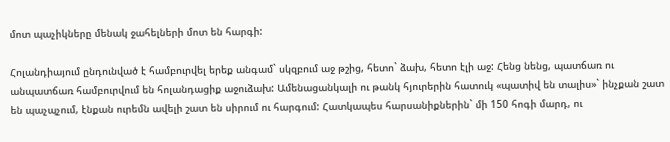մոտ պաչիկները մենակ ջահելների մոտ են հարգի:

Հոլանդիայում ընդունված է համբուրվել երեք անգամ` սկզբում աջ թշից, հետո` ձախ, հետո էլի աջ: Հենց նենց, պատճառ ու անպատճառ համբուրվում են հոլանդացիք աջուձախ: Ամենացանկալի ու թանկ հյուրերին հատուկ «պատիվ են տալիս»` ինչքան շատ են պաչպչում, էնքան ուրեմն ավելի շատ են սիրում ու հարգում: Հատկապես հարսանիքներին` մի 150 հոգի մարդ, ու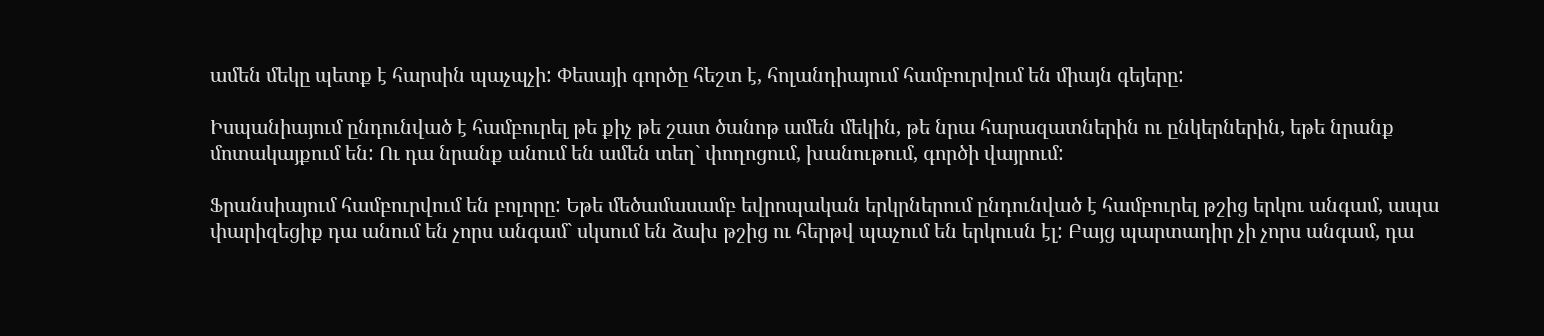ամեն մեկը պետք է հարսին պաչպչի: Փեսայի գործը հեշտ է, հոլանդիայում համբուրվում են միայն գեյերը:

Իսպանիայում ընդունված է համբուրել թե քիչ թե շատ ծանոթ ամեն մեկին, թե նրա հարազատներին ու ընկերներին, եթե նրանք մոտակայքում են: Ու դա նրանք անում են ամեն տեղ` փողոցում, խանութում, գործի վայրում:

Ֆրանսիայում համբուրվում են բոլորը: Եթե մեծամասամբ եվրոպական երկրներում ընդունված է համբուրել թշից երկու անգամ, ապա փարիզեցիք դա անում են չորս անգամ` սկսում են ձախ թշից ու հերթվ պաչում են երկուսն էլ: Բայց պարտադիր չի չորս անգամ, դա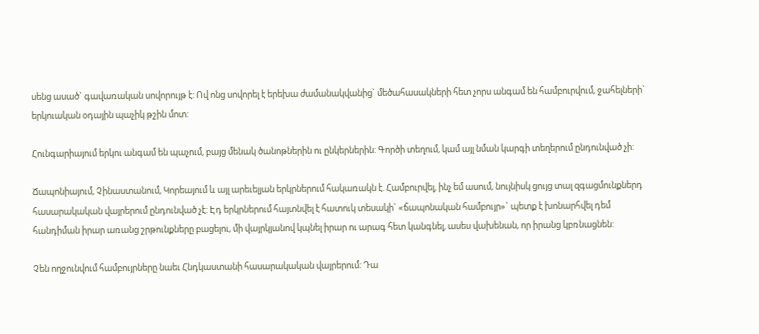սենց ասած` գավառական սովորույթ է: Ով ոնց սովորել է երեխա ժամանակվանից` մեծահասակների հետ չորս անգամ են համբուրվում, ջահելների` երկուական օդային պաչիկ թշին մոտ:

Հունգարիայում երկու անգամ են պաչում, բայց մենակ ծանոթներին ու ընկերներին: Գործի տեղում, կամ այլ նման կարգի տեղերում ընդունված չի:

Ճապոնիայում, Չինաստանում, Կորեայում և այլ արեւելյան երկրներում հակառակն է. Համբուրվել, ինչ եմ ասում, նույնիսկ ցույց տալ զգացմունքներդ հասարակական վայրերում ընդունված չէ: Էդ երկրներում հայտնվել է հատուկ տեսակի` «ճապոնական համբույր»` պետք է խոնարհվել դեմ հանդիման իրար առանց շրթունքները բացելու, մի վայրկյանով կպնել իրար ու արագ հետ կանգնել, ասես վախենան, որ իրանց կբռնացնեն:

Չեն ողջունվում համբույրները նաեւ Հնդկաստանի հասարակական վայրերում: Դա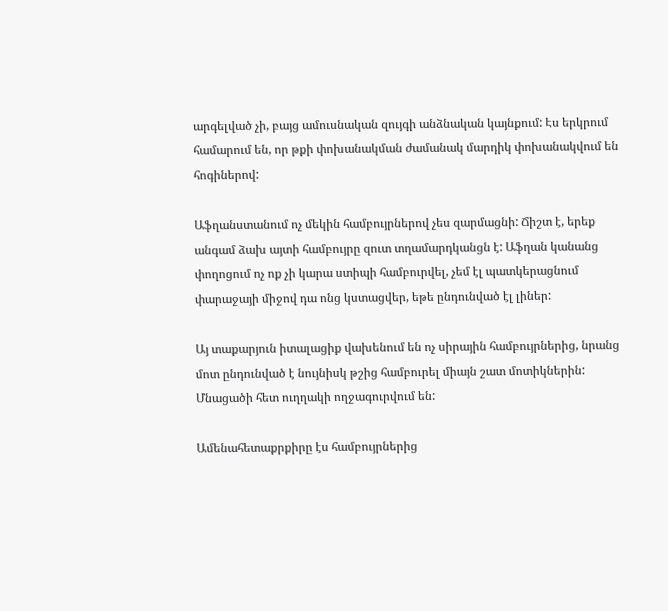արգելված չի, բայց ամուսնական զույգի անձնական կայնքում: Էս երկրում համարում են, որ թքի փոխանակման ժամանակ մարդիկ փոխանակվում են հոգիներով:

Աֆղանստանում ոչ մեկին համբույրներով չես զարմացնի: Ճիշտ է, երեք անգամ ձախ այտի համբույրը զուտ տղամարդկանցն է: Աֆղան կանանց փողոցում ոչ ոք չի կարա ստիպի համբուրվել, չեմ էլ պատկերացնում փարաջայի միջով դա ոնց կստացվեր, եթե ընդունված էլ լիներ:

Այ տաքարյուն իտալացիք վախենում են ոչ սիրային համբույրներից, նրանց մոտ ընդունված է նույնիսկ թշից համբուրել միայն շատ մոտիկներին: Մնացածի հետ ուղղակի ողջագուրվում են:

Ամենահետաքրքիրը էս համբույրներից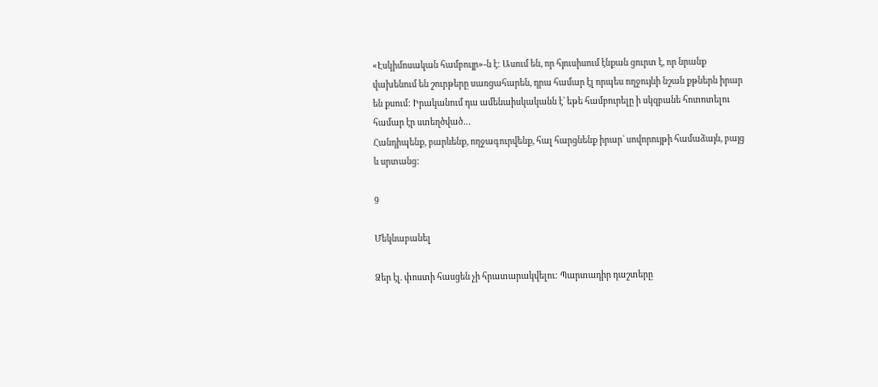«Էսկիմոսական համբույր»-ն է: Ասում են, որ հյուսիսում էնքան ցուրտ է, որ նրանք վախենում են շուրթերը սառցահարեն, դրա համար էլ որպես ողջույնի նշան քթներն իրար են քսում: Իրականում դա ամենաիսկականն է` եթե համբուրելը ի սկզբանե հոտոտելու համար էր ստեղծված…
Հանդիպենք, բարևենք, ողջագուրվենք, հալ հարցնենք իրար` սովորույթի համաձայն, բայց  և սրտանց:

9

Մեկնաբանել

Ձեր էլ. փոստի հասցեն չի հրատարակվելու: Պարտադիր դաշտերը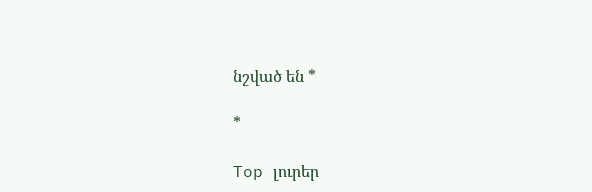նշված են *

*

Top լուրեր